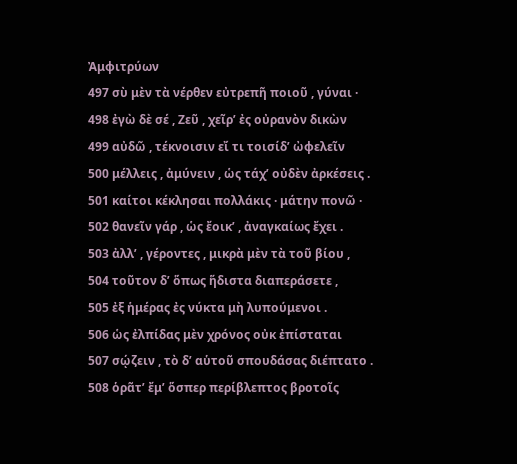Ἀμφιτρύων
497 σὺ μὲν τὰ νέρθεν εὐτρεπῆ ποιοῦ , γύναι ·
498 ἐγὼ δὲ σέ , Ζεῦ , χεῖρ’ ἐς οὐρανὸν δικὼν
499 αὐδῶ , τέκνοισιν εἴ τι τοισίδ’ ὠφελεῖν
500 μέλλεις , ἀμύνειν , ὡς τάχ’ οὐδὲν ἀρκέσεις .
501 καίτοι κέκλησαι πολλάκις · μάτην πονῶ ·
502 θανεῖν γάρ , ὡς ἔοικ’ , ἀναγκαίως ἔχει .
503 ἀλλ’ , γέροντες , μικρὰ μὲν τὰ τοῦ βίου ,
504 τοῦτον δ’ ὅπως ἥδιστα διαπεράσετε ,
505 ἐξ ἡμέρας ἐς νύκτα μὴ λυπούμενοι .
506 ὡς ἐλπίδας μὲν χρόνος οὐκ ἐπίσταται
507 σῴζειν , τὸ δ’ αὑτοῦ σπουδάσας διέπτατο .
508 ὁρᾶτ’ ἔμ’ ὅσπερ περίβλεπτος βροτοῖς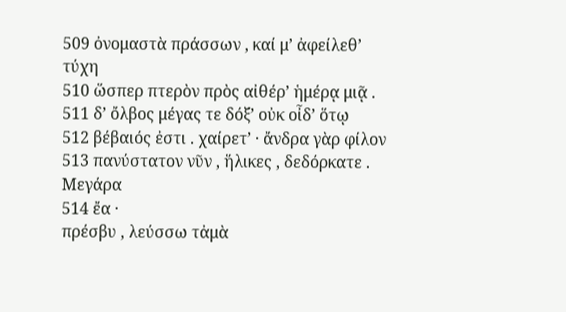509 ὀνομαστὰ πράσσων , καί μ’ ἀφείλεθ’ τύχη
510 ὥσπερ πτερὸν πρὸς αἰθέρ’ ἡμέρᾳ μιᾷ .
511 δ’ ὄλβος μέγας τε δόξ’ οὐκ οἶδ’ ὅτῳ
512 βέβαιός ἐστι . χαίρετ’ · ἄνδρα γὰρ φίλον
513 πανύστατον νῦν , ἥλικες , δεδόρκατε .
Μεγάρα
514 ἔα ·
πρέσβυ , λεύσσω τἀμὰ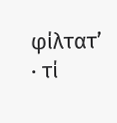φίλτατ’ · τί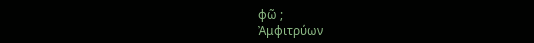φῶ ;
Ἀμφιτρύων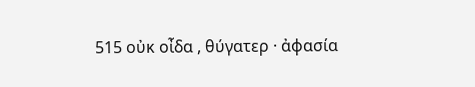515 οὐκ οἶδα , θύγατερ · ἀφασία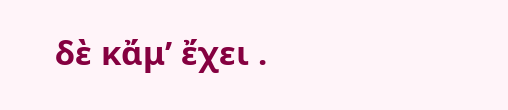δὲ κἄμ’ ἔχει .